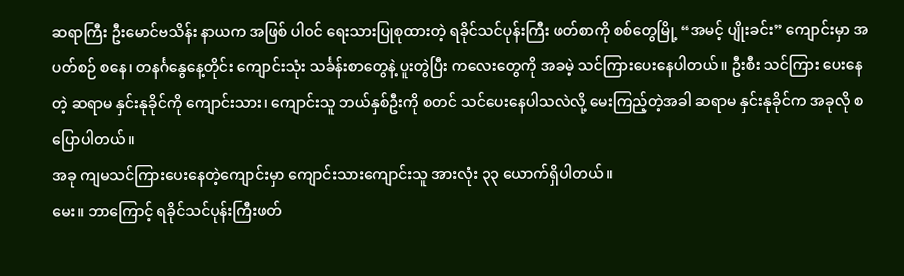ဆရာကြီး ဦးမောင်ဗသိန်း နာယက အဖြစ် ပါ၀င် ရေးသားပြုစုထားတဲ့ ရခိုင်သင်ပုန်းကြီး ဖတ်စာကို စစ်တွေမြို့ “အမင့် ပျိုးခင်း” ကျောင်းမှာ အပတ်စဉ် စနေ၊ တနင်္ဂနွေနေ့တိုင်း ကျောင်းသုံး သင်္ခန်းစာတွေနဲ့ ပူးတွဲပြီး ကလေးတွေကို အခမဲ့ သင်ကြားပေးနေပါတယ်။ ဦးစီး သင်ကြား ပေးနေတဲ့ ဆရာမ နှင်းနုခိုင်ကို ကျောင်းသား၊ ကျောင်းသူ ဘယ်နှစ်ဦးကို စတင် သင်ပေးနေပါသလဲလို့ မေးကြည့်တဲ့အခါ ဆရာမ နှင်းနုခိုင်က အခုလို စပြောပါတယ်။
အခု ကျမသင်ကြားပေးနေတဲ့ကျောင်းမှာ ကျောင်းသားကျောင်းသူ အားလုံး ၃၃ ယောက်ရှိပါတယ်။
မေး။ ဘာကြောင့် ရခိုင်သင်ပုန်းကြီးဖတ်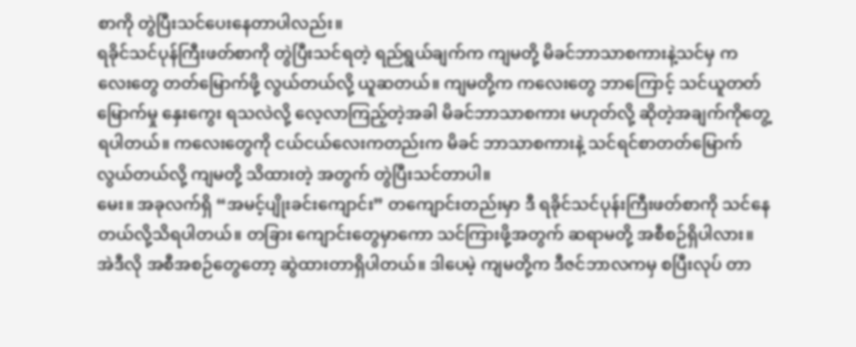စာကို တွဲပြီးသင်ပေးနေတာပါလည်း။
ရခိုင်သင်ပုန်ကြီးဖတ်စာကို တွဲပြီးသင်ရတဲ့ ရည်ရွယ်ချက်က ကျမတို့ မိခင်ဘာသာစကားနဲ့သင်မှ က လေးတွေ တတ်မြောက်ဖို့ လွယ်တယ်လို့ ယူဆတယ်။ ကျမတို့က ကလေးတွေ ဘာကြောင့် သင်ယူတတ် မြောက်မှု နှေးကွေး ရသလဲလို့ လေ့လာကြည့်တဲ့အခါ မိခင်ဘာသာစကား မဟုတ်လို့ ဆိုတဲ့အချက်ကိုတွေ့ ရပါတယ်။ ကလေးတွေကို ငယ်ငယ်လေးကတည်းက မိခင် ဘာသာစကားနဲ့ သင်ရင်စာတတ်မြောက် လွယ်တယ်လို့ ကျမတို့ သိထားတဲ့ အတွက် တွဲပြီးသင်တာပါ။
မေး။ အခုလက်ရှိ “အမင့်ပျိုးခင်းကျောင်း” တကျောင်းတည်းမှာ ဒီ ရခိုင်သင်ပုန်းကြီးဖတ်စာကို သင်နေ တယ်လို့သိရပါတယ်။ တခြား ကျောင်းတွေမှာကော သင်ကြားဖို့အတွက် ဆရာမတို့ အစီစဉ်ရှိပါလား။
အဲဒီလို အစီအစဉ်တွေတော့ ဆွဲထားတာရှိပါတယ်။ ဒါပေမဲ့ ကျမတို့က ဒီဇင်ဘာလကမှ စပြီးလုပ် တာ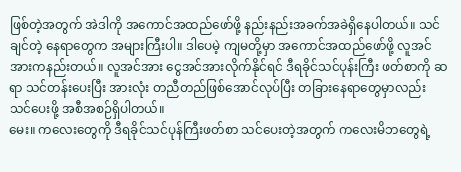ဖြစ်တဲ့အတွက် အဲဒါကို အကောင်အထည်ဖော်ဖို့ နည်းနည်းအခက်အခဲရှိနေပါတယ်။ သင်ချင်တဲ့ နေရာတွေက အများကြီးပါ။ ဒါပေမဲ့ ကျမတို့မှာ အကောင်အထည်ဖော်ဖို့ လူအင်အားကနည်းတယ်။ လူအင်အား ငွေအင်အားလိုက်နိုင်ရင် ဒီရခိုင်သင်ပုန်းကြီး ဖတ်စာကို ဆရာ သင်တန်းပေးပြီး အားလုံး တညီတည်ဖြစ်အောင်လုပ်ပြီး တခြားနေရာတွေမှာလည်း သင်ပေးဖို့ အစီအစဉ်ရှိပါတယ်။
မေး။ ကလေးတွေကို ဒီရခိုင်သင်ပုန်ကြီးဖတ်စာ သင်ပေးတဲ့အတွက် ကလေးမိဘတွေရဲ့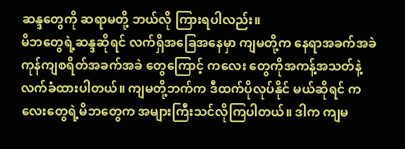ဆန္ဒတွေကို ဆရာမတို့ ဘယ်လို ကြားရပါလည်း။
မိဘတွေရဲ့ဆန္ဒဆိုရင် လက်ရှိအခြေအနေမှာ ကျမတို့က နေရာအခက်အခဲ ကုန်ကျစရိတ်အခက်အခဲ တွေကြောင့် ကလေး တွေကိုအကန့်အသတ်နဲ့လက်ခံထားပါတယ်။ ကျမတို့ဘက်က ဒီထက်ပိုလုပ်နိုင် မယ်ဆိုရင် ကလေးတွေရဲ့မိဘတွေက အများကြီးသင်လိုကြပါတယ်။ ဒါက ကျမ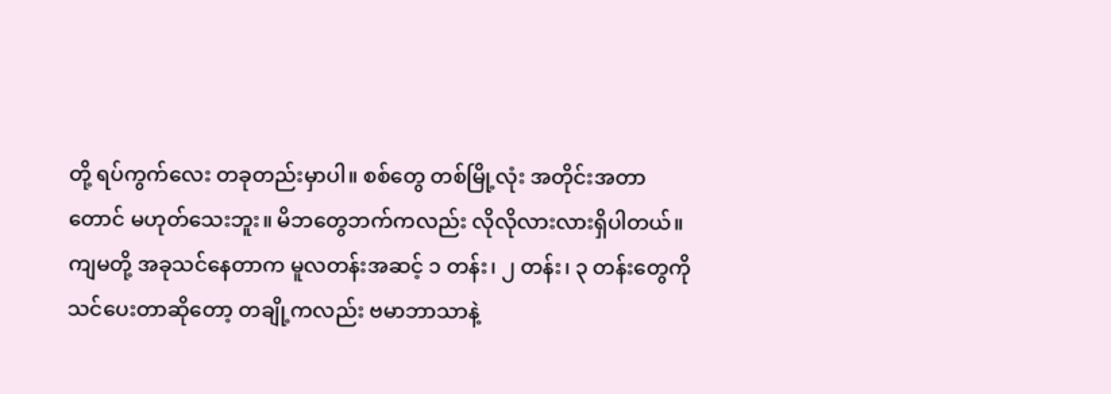တို့ ရပ်ကွက်လေး တခုတည်းမှာပါ။ စစ်တွေ တစ်မြို့လုံး အတိုင်းအတာတောင် မဟုတ်သေးဘူး။ မိဘတွေဘက်ကလည်း လိုလိုလားလားရှိပါတယ်။ ကျမတို့ အခုသင်နေတာက မူလတန်းအဆင့် ၁ တန်း၊ ၂ တန်း၊ ၃ တန်းတွေကို သင်ပေးတာဆိုတော့ တချို့ကလည်း ဗမာဘာသာနဲ့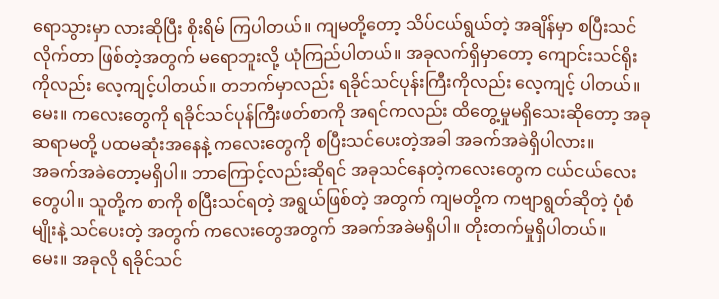ရောသွားမှာ လားဆိုပြီး စိုးရိမ် ကြပါတယ်။ ကျမတို့တော့ သိပ်ငယ်ရွယ်တဲ့ အချိန်မှာ စပြီးသင်လိုက်တာ ဖြစ်တဲ့အတွက် မရောဘူးလို့ ယုံကြည်ပါတယ်။ အခုလက်ရှိမှာတော့ ကျောင်းသင်ရိုးကိုလည်း လေ့ကျင့်ပါတယ်။ တဘက်မှာလည်း ရခိုင်သင်ပုန်းကြီးကိုလည်း လေ့ကျင့် ပါတယ်။
မေး။ ကလေးတွေကို ရခိုင်သင်ပုန်ကြီးဖတ်စာကို အရင်ကလည်း ထိတွေ့မှုမရှိသေးဆိုတော့ အခု ဆရာမတို့ ပထမဆုံးအနေနဲ့ ကလေးတွေကို စပြီးသင်ပေးတဲ့အခါ အခက်အခဲရှိပါလား။
အခက်အခဲတော့မရှိပါ။ ဘာကြောင့်လည်းဆိုရင် အခုသင်နေတဲ့ကလေးတွေက ငယ်ငယ်လေးတွေပါ။ သူတို့က စာကို စပြီးသင်ရတဲ့ အရွယ်ဖြစ်တဲ့ အတွက် ကျမတို့က ကဗျာရွတ်ဆိုတဲ့ ပုံစံမျိုးနဲ့ သင်ပေးတဲ့ အတွက် ကလေးတွေအတွက် အခက်အခဲမရှိပါ။ တိုးတက်မှုရှိပါတယ်။
မေး။ အခုလို ရခိုင်သင်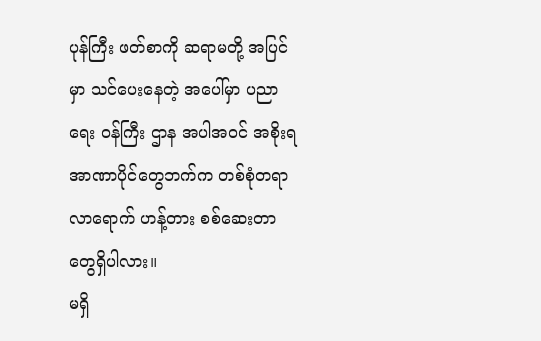ပုန်ကြီး ဖတ်စာကို ဆရာမတို့ အပြင်မှာ သင်ပေးနေတဲ့ အပေါ်မှာ ပညာရေး ၀န်ကြီး ဌာန အပါအဝင် အစိုးရအာဏာပိုင်တွေဘက်က တစ်စုံတရာ လာရောက် ဟန့်တား စစ်ဆေးတာတွေရှိပါလား။
မရှိ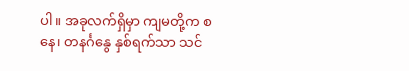ပါ။ အခုလက်ရှိမှာ ကျမတို့က စနေ၊ တနင်္ဂနွေ နှစ်ရက်သာ သင်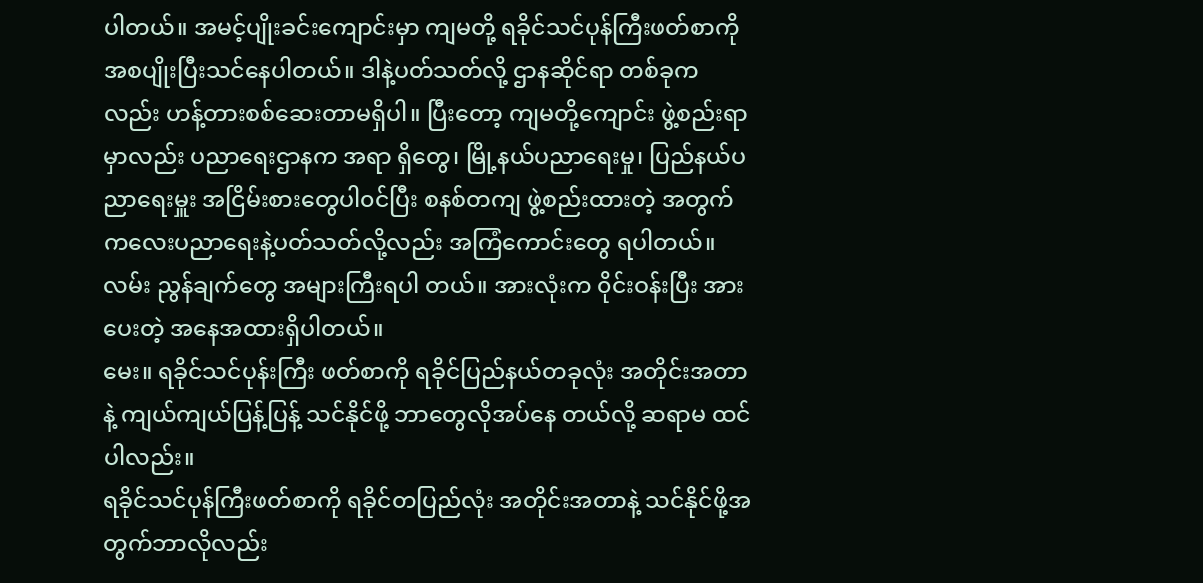ပါတယ်။ အမင့်ပျိုးခင်းကျောင်းမှာ ကျမတို့ ရခိုင်သင်ပုန်ကြီးဖတ်စာကို အစပျိုးပြီးသင်နေပါတယ်။ ဒါနဲ့ပတ်သတ်လို့ ဌာနဆိုင်ရာ တစ်ခုကလည်း ဟန့်တားစစ်ဆေးတာမရှိပါ။ ပြီးတော့ ကျမတို့ကျောင်း ဖွဲ့စည်းရာမှာလည်း ပညာရေးဌာနက အရာ ရှိတွေ၊ မြို့နယ်ပညာရေးမှု၊ ပြည်နယ်ပညာရေးမှူး အငြိမ်းစားတွေပါ၀င်ပြီး စနစ်တကျ ဖွဲ့စည်းထားတဲ့ အတွက် ကလေးပညာရေးနဲ့ပတ်သတ်လို့လည်း အကြံကောင်းတွေ ရပါတယ်။ လမ်း ညွန်ချက်တွေ အများကြီးရပါ တယ်။ အားလုံးက ၀ိုင်းဝန်းပြီး အားပေးတဲ့ အနေအထားရှိပါတယ်။
မေး။ ရခိုင်သင်ပုန်းကြီး ဖတ်စာကို ရခိုင်ပြည်နယ်တခုလုံး အတိုင်းအတာနဲ့ ကျယ်ကျယ်ပြန့်ပြန့် သင်နိုင်ဖို့ ဘာတွေလိုအပ်နေ တယ်လို့ ဆရာမ ထင်ပါလည်း။
ရခိုင်သင်ပုန်ကြီးဖတ်စာကို ရခိုင်တပြည်လုံး အတိုင်းအတာနဲ့ သင်နိုင်ဖို့အတွက်ဘာလိုလည်း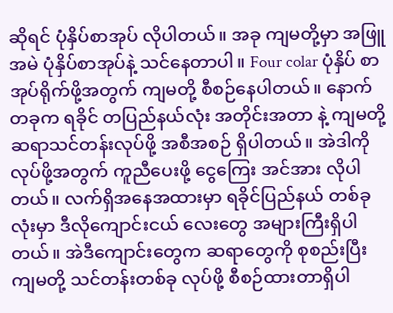ဆိုရင် ပုံနှိပ်စာအုပ် လိုပါတယ်။ အခု ကျမတို့မှာ အဖြူ အမဲ ပုံနှိပ်စာအုပ်နဲ့ သင်နေတာပါ။ Four colar ပုံနှိပ် စာအုပ်ရိုက်ဖို့အတွက် ကျမတို့ စီစဉ်နေပါတယ်။ နောက်တခုက ရခိုင် တပြည်နယ်လုံး အတိုင်းအတာ နဲ့ ကျမတို့ ဆရာသင်တန်းလုပ်ဖို့ အစီအစဉ် ရှိပါတယ်။ အဲဒါကို လုပ်ဖို့အတွက် ကူညီပေးဖို့ ငွေကြေး အင်အား လိုပါတယ်။ လက်ရှိအနေအထားမှာ ရခိုင်ပြည်နယ် တစ်ခုလုံးမှာ ဒီလိုကျောင်းငယ် လေးတွေ အများကြီးရှိပါတယ်။ အဲဒီကျောင်းတွေက ဆရာတွေကို စုစည်းပြီး ကျမတို့ သင်တန်းတစ်ခု လုပ်ဖို့ စီစဉ်ထားတာရှိပါ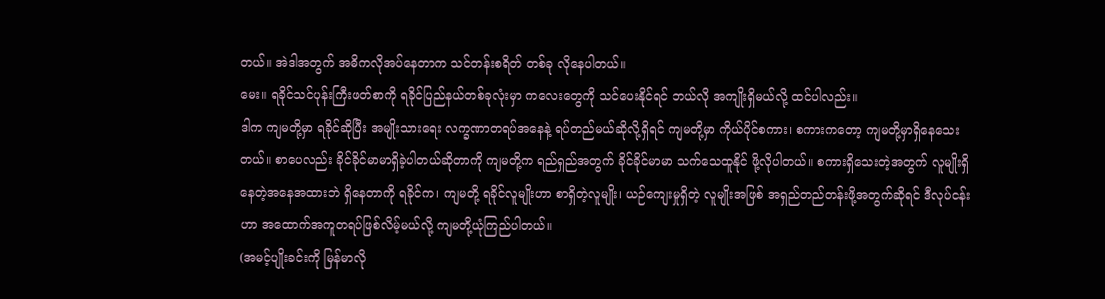တယ်။ အဲဒါအတွက် အဓိကလိုအပ်နေတာက သင်တန်းစရိတ် တစ်ခု လိုနေပါတယ်။
မေး။ ရခိုင်သင်ပုန်းကြီးဖတ်စာကို ရခိုင်ပြည်နယ်တစ်ခုလုံးမှာ ကလေးတွေကို သင်ပေးနိုင်ရင် ဘယ်လို အကျိုးရှိမယ်လို့ ထင်ပါလည်း။
ဒါက ကျမတို့မှာ ရခိုင်ဆိုပြီး အမျိုးသားရေး လက္ခဏာတရပ်အနေနဲ့ ရပ်တည်မယ်ဆိုလို့ရှိရင် ကျမတို့မှာ ကိုယ်ပိုင်စကား၊ စကားကတော့ ကျမတို့မှာရှိနေသေးတယ်။ စာပေလည်း ခိုင်ခိုင်မာမာရှိခဲ့ပါတယ်ဆိုတာကို ကျမတို့က ရည်ရှည်အတွက် ခိုင်ခိုင်မာမာ သက်သေထူနိုင် ဖို့လိုပါတယ်။ စကားရှိသေးတဲ့အတွက် လူမျိုးရှိနေတဲ့အနေအထားဘဲ ရှိနေတာကို ရခိုင်က၊ ကျမတို့ ရခိုင်လူမျိုးဟာ စာရှိတဲ့လူမျိုး၊ ယဉ်ကျေးမှုရှိတဲ့ လူမျိုးအဖြစ် အရှည်တည်တန်းဖို့အတွက်ဆိုရင် ဒီလုပ်ငန်းဟာ အထောက်အကူတရပ်ဖြစ်လိမ့်မယ်လို့ ကျမတို့ယုံကြည်ပါတယ်။
(အမင့်ပျိုးခင်းကို မြန်မာလို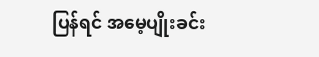ပြန်ရင် အမေ့ပျိုးခင်း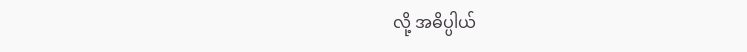လို့ အဓိပ္ပါယ်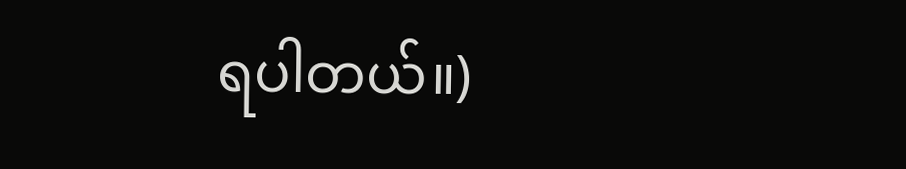ရပါတယ်။)